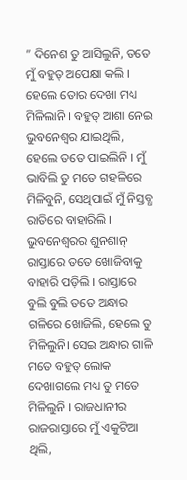” ଦିନେଶ ତୁ ଆସିଲୁନି, ତତେ ମୁଁ ବହୁତ୍ ଅପେକ୍ଷା କଲି । ହେଲେ ତୋର ଦେଖା ମଧ୍ୟ ମିଳିଲାନି । ବହୁତ୍ ଆଶା ନେଇ ଭୁବନେଶ୍ୱର ଯାଇଥିଲି, ହେଲେ ତତେ ପାଇଲିନି । ମୁଁ ଭାବିଲି ତୁ ମତେ ଗହଳିରେ ମିଳିବୁନି, ସେଥିପାଇଁ ମୁଁ ନିସ୍ତବ୍ଧ ରାତିରେ ବାହାରିଲି । ଭୁବନେଶ୍ୱରର ଶୁନଶାନ୍ ରାସ୍ତାରେ ତତେ ଖୋଜିବାକୁ ବାହାରି ପଡ଼ିଲି । ରାସ୍ତାରେ ବୁଲି ବୁଲି ତତେ ଅନ୍ଧାର ଗଳିରେ ଖୋଜିଲି, ହେଲେ ତୁ ମିଳିଲୁନି। ସେଇ ଅନ୍ଧାର ଗାଳି ମତେ ବହୁତ୍ ଲୋକ ଦେଖାଗଲେ ମଧ୍ୟ ତୁ ମତେ ମିଳିଲୁନି । ରାଜଧାନୀର ରାଜରାସ୍ତାରେ ମୁଁ ଏକୁଟିଆ ଥିଲି,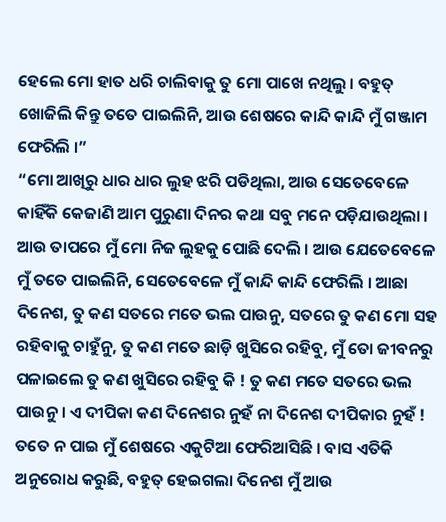ହେଲେ ମୋ ହାତ ଧରି ଚାଲିବାକୁ ତୁ ମୋ ପାଖେ ନଥିଲୁ । ବହୁତ୍ ଖୋଜିଲି କିନ୍ତୁ ତତେ ପାଇଲିନି, ଆଉ ଶେଷରେ କାନ୍ଦି କାନ୍ଦି ମୁଁ ଗଞ୍ଜାମ ଫେରିଲି ।”
“ମୋ ଆଖିରୁ ଧାର ଧାର ଲୁହ ଝରି ପଡିଥିଲା, ଆଉ ସେତେବେଳେ କାହିଁକି କେଜାଣି ଆମ ପୁରୁଣା ଦିନର କଥା ସବୁ ମନେ ପଡ଼ିଯାଉଥିଲା । ଆଉ ତାପରେ ମୁଁ ମୋ ନିଜ ଲୁହକୁ ପୋଛି ଦେଲି । ଆଉ ଯେତେବେଳେ ମୁଁ ତତେ ପାଇଲିନି, ସେତେବେଳେ ମୁଁ କାନ୍ଦି କାନ୍ଦି ଫେରିଲି । ଆଛା ଦିନେଶ, ତୁ କଣ ସତରେ ମତେ ଭଲ ପାଉନୁ, ସତରେ ତୁ କଣ ମୋ ସହ ରହିବାକୁ ଚାହୁଁନୁ, ତୁ କଣ ମତେ ଛାଡ଼ି ଖୁସିରେ ରହିବୁ, ମୁଁ ତୋ ଜୀବନରୁ ପଳାଇଲେ ତୁ କଣ ଖୁସିରେ ରହିବୁ କି ! ତୁ କଣ ମତେ ସତରେ ଭଲ ପାଉନୁ । ଏ ଦୀପିକା କଣ ଦିନେଶର ନୁହଁ ନା ଦିନେଶ ଦୀପିକାର ନୁହଁ ! ତତେ ନ ପାଇ ମୁଁ ଶେଷରେ ଏକୁଟିଆ ଫେରିଆସିଛି । ବାସ ଏତିକି ଅନୁରୋଧ କରୁଛି, ବହୁତ୍ ହେଇଗଲା ଦିନେଶ ମୁଁ ଆଉ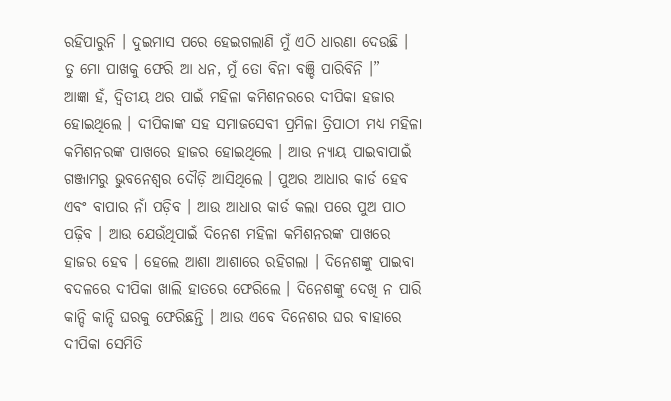ରହିପାରୁନି । ଦୁଇମାସ ପରେ ହେଇଗଲାଣି ମୁଁ ଏଠି ଧାରଣା ଦେଉଛି । ତୁ ମୋ ପାଖକୁ ଫେରି ଆ ଧନ, ମୁଁ ତୋ ବିନା ବଞ୍ଚି ପାରିବିନି ।”
ଆଜ୍ଞା ହଁ, ଦ୍ୱିତୀୟ ଥର ପାଇଁ ମହିଳା କମିଶନରରେ ଦୀପିକା ହଜାର ହୋଇଥିଲେ । ଦୀପିକାଙ୍କ ସହ ସମାଜସେବୀ ପ୍ରମିଳା ତ୍ରିପାଠୀ ମଧ୍ୟ ମହିଳା କମିଶନରଙ୍କ ପାଖରେ ହାଜର ହୋଇଥିଲେ । ଆଉ ନ୍ୟାୟ ପାଇବାପାଇଁ ଗଞ୍ଜାମରୁ ଭୁବନେଶ୍ୱର ଦୌଡ଼ି ଆସିଥିଲେ । ପୁଅର ଆଧାର କାର୍ଡ ହେବ ଏବଂ ବାପାର ନାଁ ପଡ଼ିବ । ଆଉ ଆଧାର କାର୍ଡ କଲା ପରେ ପୁଅ ପାଠ ପଢ଼ିବ । ଆଉ ଯେଉଁଥିପାଇଁ ଦିନେଶ ମହିଳା କମିଶନରଙ୍କ ପାଖରେ ହାଜର ହେବ । ହେଲେ ଆଶା ଆଶାରେ ରହିଗଲା । ଦିନେଶଙ୍କୁ ପାଇବା ବଦଳରେ ଦୀପିକା ଖାଲି ହାତରେ ଫେରିଲେ । ଦିନେଶଙ୍କୁ ଦେଖି ନ ପାରି କାନ୍ଦି କାନ୍ଦି ଘରକୁ ଫେରିଛନ୍ତି । ଆଉ ଏବେ ଦିନେଶର ଘର ବାହାରେ ଦୀପିକା ସେମିତି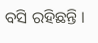ବସି ରହିଛନ୍ତି ।